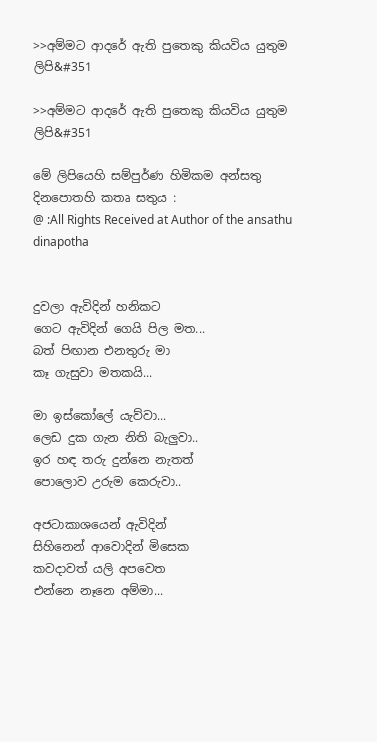>>අම්මට ආදරේ ඇති පුතෙකු කියවිය යුතුම ලිපි&#351

>>අම්මට ආදරේ ඇති පුතෙකු කියවිය යුතුම ලිපි&#351

මේ ලිපියෙහි සම්පුර්ණ හිමිකම අන්සතු දිනපොතහි කතෘ සතුය :
@ :All Rights Received at Author of the ansathu dinapotha


දුවලා ඇවිදින් හනිකට
ගෙට ඇවිදින් ගෙයි පිල මත...
බත් පිඟාන එනතුරු මා
කෑ ගැසුවා මතකයි...

මා ඉස්කෝලේ යැව්වා...
ලෙඩ දුක ගැන නිති බැලුවා..
ඉර හඳ තරු දුන්නෙ නැතත්
පොලොව උරුම කෙරුවා..

අජටාකාශයෙන් ඇවිදින්
සිහිනෙන් ආවොදින් මිසෙක
කවදාවත් යලි අපවෙත
එන්නෙ නෑනෙ අම්මා...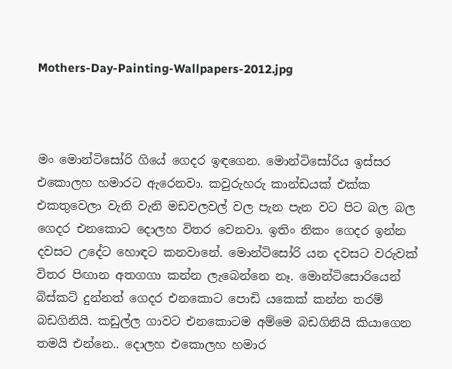Mothers-Day-Painting-Wallpapers-2012.jpg



මං මොන්ටිසෝරි ගියේ ගෙදර ඉඳගෙන. මොන්ටිසෝරිය ඉස්සර එකොලහ හමාරට ඇරෙනවා. කවුරුහරු කාන්ඩයක් එක්ක එකතුවෙලා වැනි වැනි මඩවලවල් වල පැන පැන වට පිට බල බල ගෙදර එනකොට දොලහ විතර වෙනවා. ඉතිං නිකං ගෙදර ඉන්න දවසට උදේට හොඳට කනවානේ. මොන්ටිසෝරි යන දවසට වරුවක් විතර පිඟාන අතගගා කන්න ලැබෙන්නෙ නෑ. මොන්ටිසොරියෙන් බිස්කට් දුන්නත් ගෙදර එනකොට පොඩි යකෙක් කන්න තරම් බඩගිනියි. කඩුල්ල ගාවට එනකොටම අම්මෙ බඩගිනියි කියාගෙන තමයි එන්නෙ.. දොලහ එකොලහ හමාර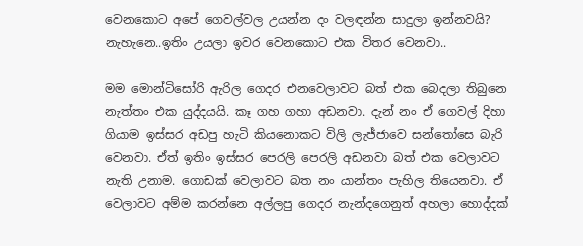වෙනකොට අපේ ගෙවල්වල උයන්න දං වලඳන්න සාදුලා ඉන්නවයි? නැහැනෙ..ඉතිං උයලා ඉවර වෙනකොට එක විතර වෙනවා..

මම මොන්ටිසෝරි ඇරිල ගෙදර එනවෙලාවට බත් එක බෙදලා තිබුනෙ නැත්තං එක යුද්දයයි. කෑ ගහ ගහා අඩනවා. දැන් නං ඒ ගෙවල් දිහා ගියාම ඉස්සර අඩපු හැටි කියනොකට විලි ලැජ්ජාවෙ සන්තෝසෙ බැරි වෙනවා. ඒත් ඉතිං ඉස්සර පෙරලි පෙරලි අඩනවා බත් එක වෙලාවට නැති උනාම. ගොඩක් වෙලාවට බත නං යාන්තං පැහිල තියෙනවා. ඒ වෙලාවට අම්ම කරන්නෙ අල්ලපු ගෙදර නැන්දගෙනුත් අහලා හොද්දක්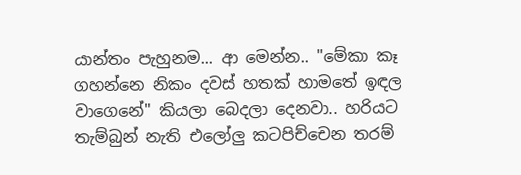යාන්තං පැහුනම... ආ මෙන්න.. "මේකා කෑ ගහන්නෙ නිකං දවස් හතක් හාමතේ ඉඳල වාගෙනේ" කියලා බෙදලා දෙනවා.. හරියට තැම්බුන් නැති එලෝලු කටපිච්චෙන තරම්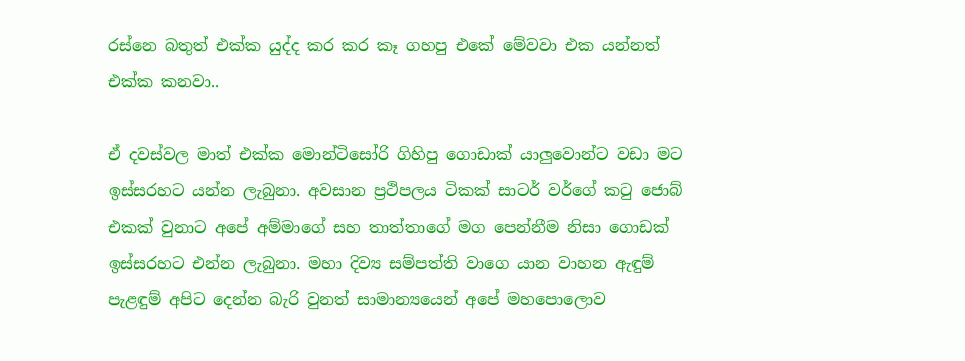රස්නෙ බතුත් එක්ක යුද්ද කර කර කෑ ගහපු එකේ මේවවා එක යන්නත් එක්ක කනවා..

ඒ දවස්වල මාත් එක්ක මොන්ටිසෝරි ගිහිපු ගොඩාක් යාලුවොන්ට වඩා මට ඉස්සරහට යන්න ලැබුනා. අවසාන ප්‍රථිපලය ටිකක් සාටර් වර්ගේ කටු ජොබ් එකක් වුනාට අපේ අම්මාගේ සහ තාත්තාගේ මග පෙන්නීම නිසා ගොඩක් ඉස්සරහට එන්න ලැබුනා. මහා දිව්‍ය සම්පත්ති වාගෙ යාන වාහන ඇඳුම් පැළඳුම් අපිට දෙන්න බැරි වුනත් සාමාන්‍යයෙන් අපේ මහපොලොව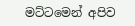මට්ටමෙන් අපිව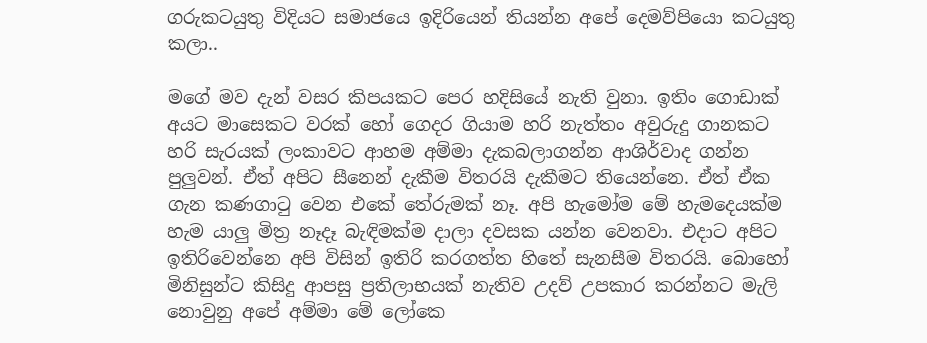ගරුකටයුතු විදියට සමාජයෙ ඉදිරියෙන් තියන්න අපේ දෙමව්පියො කටයුතු කලා..

මගේ මව දැන් වසර කිපයකට පෙර හදිසියේ නැති වුනා. ඉතිං ගොඩාක් අයට මාසෙකට වරක් හෝ ගෙදර ගියාම හරි නැත්තං අවුරුදු ගානකට හරි සැරයක් ලංකාවට ආහම අම්මා දැකබලාගන්න ආශිර්වාද ගන්න පුලුවන්. ඒත් අපිට සීනෙන් දැකීම විතරයි දැකීමට තියෙන්නෙ. ඒත් ඒක ගැන කණගාටු වෙන එකේ තේරුමක් නෑ. අපි හැමෝම මේ හැමදෙයක්ම හැම යාලු මිත්‍ර නෑදෑ බැඳිමක්ම දාලා දවසක යන්න වෙනවා. එදාට අපිට ඉතිරිවෙන්නෙ අපි විසින් ඉතිරි කරගත්ත හිතේ සැනසීම විතරයි. බොහෝ මිනිසුන්ට කිසිදු ආපසු ප්‍රතිලාභයක් නැතිව උදව් උපකාර කරන්නට මැලි නොවුනු අපේ අම්මා මේ ලෝකෙ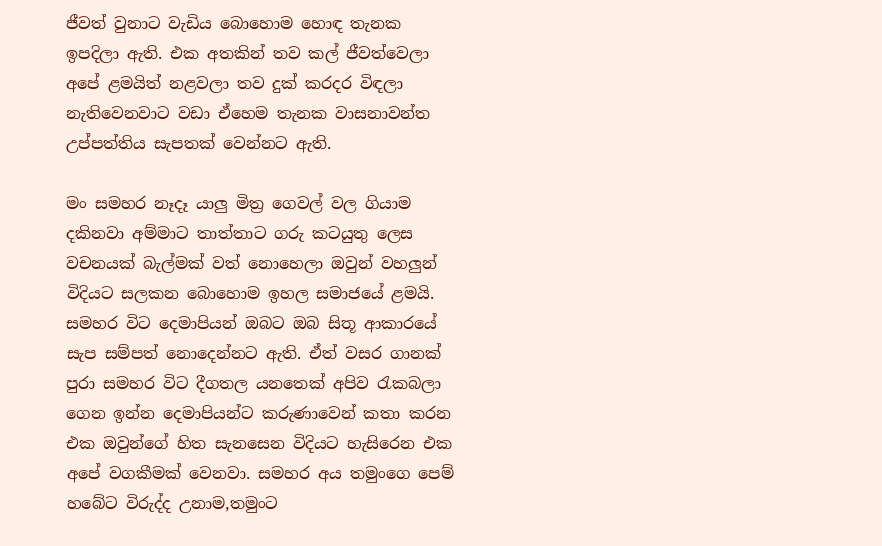ජීවත් වුනාට වැඩිය බොහොම හොඳ තැනක ඉපදිලා ඇති. එක අතකින් තව කල් ජීවත්වෙලා අපේ ළමයිත් නළවලා තව දුක් කරදර විඳලා නැතිවෙනවාට වඩා ඒහෙම තැනක වාසනාවන්ත උප්පත්තිය සැපතක් වෙන්නට ඇති.

මං සමහර නෑදෑ යාලු මිත්‍ර ගෙවල් වල ගියාම දකිනවා අම්මාට තාත්තාට ගරු කටයුතු ලෙස වචනයක් බැල්මක් වත් නොහෙලා ඔවුන් වහලුන් විදියට සලකන බොහොම ඉහල සමාජයේ ළමයි. සමහර විට දෙමාපියන් ඔබට ඔබ සිතූ ආකාරයේ සැප සම්පත් නොදෙන්නට ඇති. ඒත් වසර ගානක් පුරා සමහර විට දීගතල යනතෙක් අපිව රැකබලා ගෙන ඉන්න දෙමාපියන්ට කරුණාවෙන් කතා කරන එක ඔවුන්ගේ හිත සැනසෙන විදියට හැසිරෙන එක අපේ වගකීමක් වෙනවා. සමහර අය තමුංගෙ පෙම් හබේට විරුද්ද උනාම,තමුංට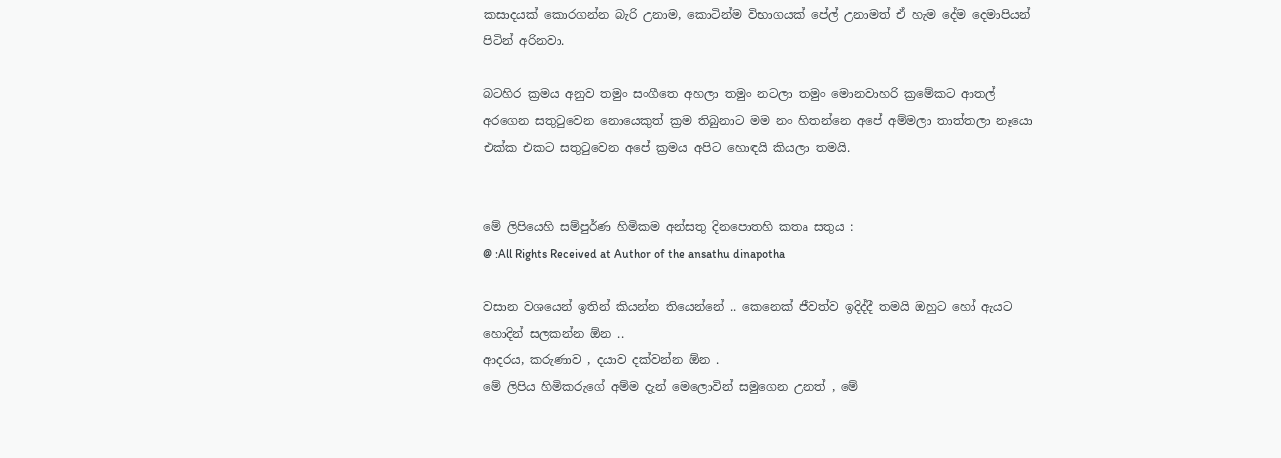කසාදයක් කොරගන්න බැරි උනාම, කොටින්ම විභාගයක් පේල් උනාමත් ඒ හැම දේම දෙමාපියන් පිටින් අරිනවා.

බටහිර ක්‍රමය අනුව තමුං සංගීතෙ අහලා තමුං නටලා තමුං මොනවාහරි ක්‍රමේකට ආතල් අරගෙන සතුටුවෙන නොයෙකුත් ක්‍රම තිබුනාට මම නං හිතන්නෙ අපේ අම්මලා තාත්තලා නෑයො එක්ක එකට සතුටුවෙන අපේ ක්‍රමය අපිට හොඳයි කියලා තමයි.


මේ ලිපියෙහි සම්පුර්ණ හිමිකම අන්සතු දිනපොතහි කතෘ සතුය :
@ :All Rights Received at Author of the ansathu dinapotha

වසාන වශයෙන් ඉතින් කියන්න තියෙන්නේ .. කෙනෙක් ජීවත්ව ඉදිද්දී තමයි ඔහුට හෝ ඇයට හොදින් සලකන්න ඕන ..
ආදරය, කරුණාව , දයාව දක්වන්න ඕන .
මේ ලිපිය හිමිකරුගේ අම්ම දැන් මෙලොවින් සමුගෙන උනත් , මේ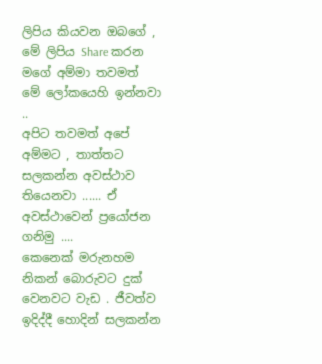ලිපිය කියවන ඔබගේ , මේ ලිපිය Share කරන මගේ අම්මා තවමත් මේ ලෝකයෙහි ඉන්නවා ..
අපිට තවමත් අපේ අම්මට , තාත්තට සලකන්න අවස්ථාව තියෙනවා ...... ඒ අවස්ථාවෙන් ප්‍රයෝජන ගනිමු ....
කෙනෙක් මරුනහම නිකන් බොරුවට දුක් වෙනවට වැඩ . ජීවත්ව ඉදිද්දී හොදින් සලකන්න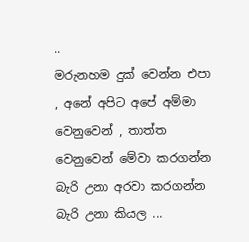..
මරුනහම දුක් වෙන්න එපා , අනේ අපිට අපේ අම්මා වෙනුවෙන් , තාත්ත වෙනුවෙන් මේවා කරගන්න බැරි උනා අරවා කරගන්න බැරි උනා කියල ...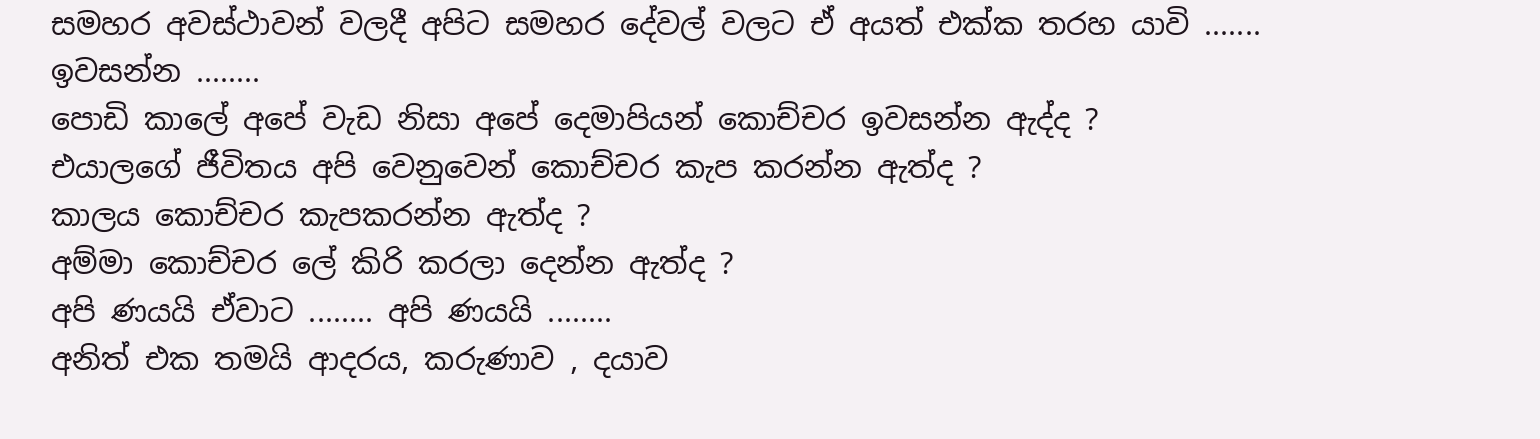සමහර අවස්ථාවන් වලදී අපිට සමහර දේවල් වලට ඒ අයත් එක්ක තරහ යාවි ....... ඉවසන්න ........
පොඩි කාලේ අපේ වැඩ නිසා අපේ දෙමාපියන් කොච්චර ඉවසන්න ඇද්ද ?
එයාලගේ ජීවිතය අපි වෙනුවෙන් කොච්චර කැප කරන්න ඇත්ද ?
කාලය කොච්චර කැපකරන්න ඇත්ද ?
අම්මා කොච්චර ලේ කිරි කරලා දෙන්න ඇත්ද ?
අපි ණයයි ඒවාට ........ අපි ණයයි ........
අනිත් එක තමයි ආදරය, කරුණාව , දයාව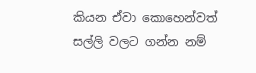කියන ඒවා කොහෙන්වත් සල්ලි වලට ගන්න නම්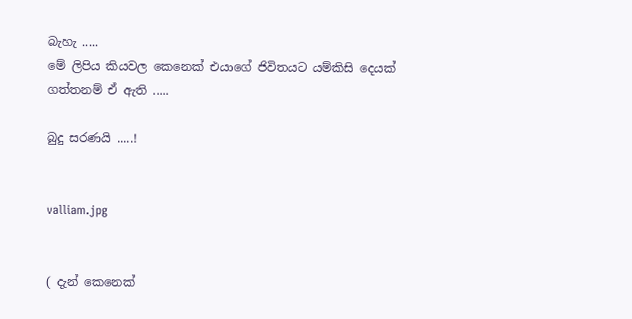බැහැ .....
මේ ලිපිය කියවල කෙනෙක් එයාගේ ජිවිතයට යම්කිසි දෙයක් ගත්තනම් ඒ ඇති .....

බුදු සරණයි .....!


valliam.jpg


( දැන් කෙනෙක්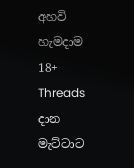අහවි හැමදාම 18+ Threads දාන මැට්ටාට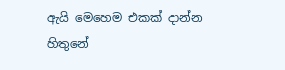ඇයි මෙහෙම එකක් දාන්න හිතුනේ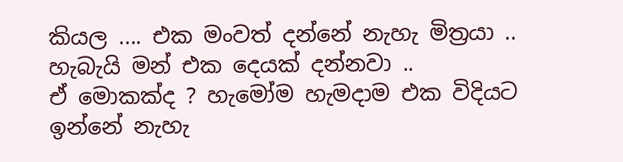කියල .... එක මංවත් දන්නේ නැහැ මිත්‍රයා .. හැබැයි මන් එක දෙයක් දන්නවා ..
ඒ මොකක්ද ? හැමෝම හැමදාම එක විදියට ඉන්නේ නැහැ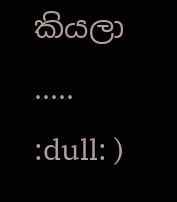කියලා ..... :dull: )